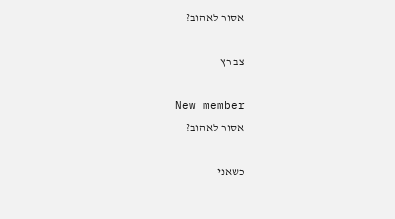אסור לאהוב?

צב רץ

New member
אסור לאהוב?

כשאני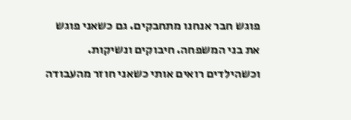פוגש חבר אנחנו מתחבקים. גם כשאני פוגש את בני המשפחה. חיבוקים ונשיקות. וכשהילדים רואים אותי כשאני חוזר מהעבודה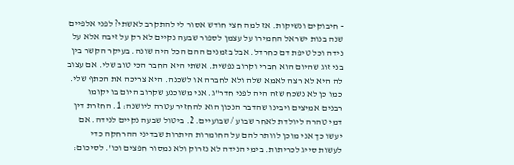- חיבוקים ונשיקות. אז למה חצי חודש אסור לי להתקרב לאשתי? לפני אלפיים שנה בנות ישראל החמירו על עצמן לספור שבעה נקיים לא רק על זיבה אלא על נידה וכל טיפת דם כחרדל. אבל בזמנים ההם הכל היה שונה. בעיקר הקשר בין בני זוג שהיום הוא חברי וקרוב נפשית. אשתי היא החבר הכי טוב שלי. אם עצוב לה היא לא רצה לאמא שלה ולא לחברה או לשכנה. היא צריכה את הכתף שלי. כמו כן לא נשכח שזה היה לפני חדר"ג. אני משוכנע שקרוב היום בו יקומו רבנים אמיצים ויבינו שהדבר הנכון הוא להחזיר עטרה ליושנה: 1. החזרת דין דמי טהרה ליולדת לאחר שבוע / שבועיים. 2. ביטול שבעה נקיים לנידה. אם יעשו כך אני מוכן לוותר להם על החומרות היתרות שבדיני ההרחקה כדי לעשות סייג לכריתות. בימי הנידה לא נזרוק ולא נמסור חפצים וכו'. לסיכום: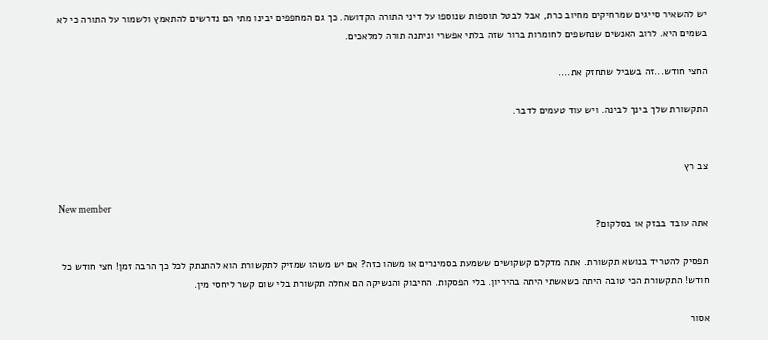יש להשאיר סייגים שמרחיקים מחיוב כרת, אבל לבטל תוספות שנוספו על דיני התורה הקדושה. כך גם המחפפים יבינו מתי הם נדרשים להתאמץ ולשמור על התורה כי לא בשמים היא. לרוב האנשים שנחשפים לחומרות ברור שזה בלתי אפשרי וניתנה תורה למלאכים.

החצי חודש...זה בשביל שתחזק את....

התקשורת שלך בינך לבינה. ויש עוד טעמים לדבר.


צב רץ

New member
אתה עובד בבזק או בסלקום?

תפסיק להטריד בנושא תקשורת. אתה מדקלם קשקושים ששמעת בסמינרים או משהו כזה? אם יש משהו שמזיק לתקשורת הוא להתנתק לכל כך הרבה זמן! חצי חודש כל חודש! התקשורת הכי טובה היתה כשאשתי היתה בהיריון. בלי הפסקות. החיבוק והנשיקה הם אחלה תקשורת בלי שום קשר ליחסי מין.

אסור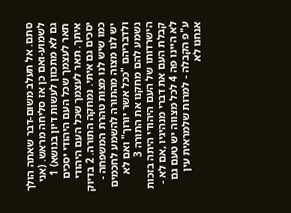סתם. אל תעלב משום-דבר שאתה הולך לשמוע-ואם כן אז סליחה מראש. (אני גם לא מתכוון לעשות דיון בנושא) 1 תאר לעצמך שכל העם היהודי יסכים איתך. תאר לעצמך שכל העם היהודי יסכים גם איתי. נמחקה התורה. 2 בדיוק כמו שיש לנו מצות טהרת המשפחה - יש לנו מצוה מהתורה להשמע לחכמים ולדבריהם "ככל אשר יורוך" ואם לא נשמע להם מחקנו את התורה 3 הישרדותו של העם היהודי היתה בזכות קבלת העם את דברי מנהיגיו ,אם לא - לא היינו פה 4 לכל מצווה יש טעם גם ע"פ הקבלה - למרות שלמראית עין אנחנו לא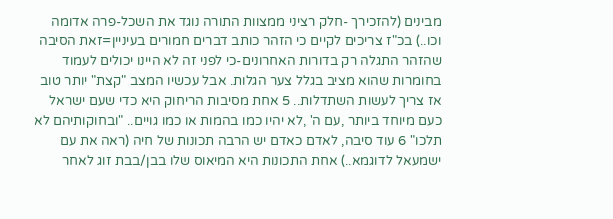מבינים (להזכירך -חלק רציני ממצוות התורה נוגד את השכל-פרה אדומה וכו..) בכ"ז צריכים לקיים כי הזהר כותב דברים חמורים בעיניין=זאת הסיבה שהזהר התגלה רק בדורות האחרונים-כי לפני זה לא היינו יכולים לעמוד בחומרות שהוא מציב בגלל צער הגלות. אבל עכשיו המצב "קצת" יותר טוב אז צריך לעשות השתדלות.. 5 אחת מסיבות הריחוק היא כדי שעם ישראל כעם מיוחד ביותר ,עם ה' ,לא יהיו כמו בהמות או כמו גויים.. "ובחוקותיהם לא תלכו" 6 עוד סיבה, לאדם כאדם יש הרבה תכונות של חיה (ראה את עם ישמעאל לדוגמא..) אחת התכונות היא המיאוס שלו בבן/בבת זוג לאחר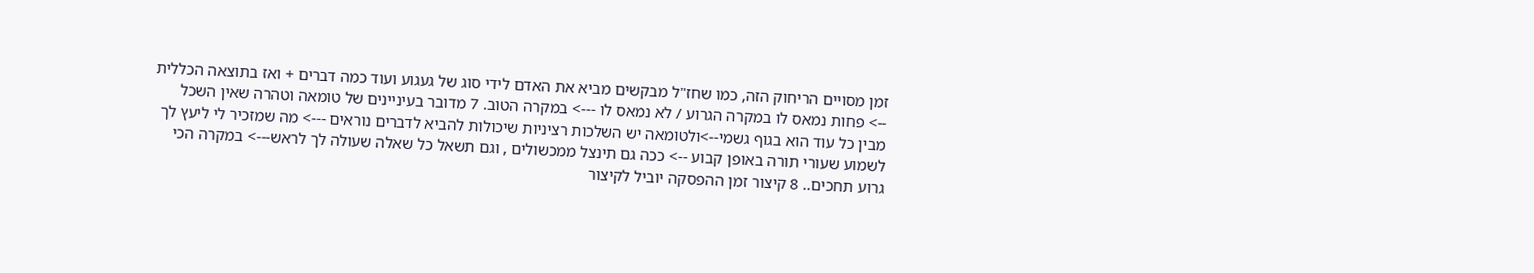זמן מסויים הריחוק הזה, כמו שחז"ל מבקשים מביא את האדם לידי סוג של געגוע ועוד כמה דברים + ואז בתוצאה הכללית --> פחות נמאס לו במקרה הגרוע / לא נמאס לו ---> במקרה הטוב. 7 מדובר בעיניינים של טומאה וטהרה שאין השכל מבין כל עוד הוא בגוף גשמי-->ולטומאה יש השלכות רציניות שיכולות להביא לדברים נוראים ---> מה שמזכיר לי ליעץ לך לשמוע שעורי תורה באופן קבוע --> ככה גם תינצל ממכשולים , וגם תשאל כל שאלה שעולה לך לראש---> במקרה הכי גרוע תחכים.. 8 קיצור זמן ההפסקה יוביל לקיצור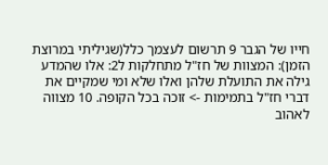חייו של הגבר 9 תרשום לעצמך כלל(שגיליתי במרוצת הזמן): המצוות של חז"ל מתחלקות ל2: אלו שהמדע גילה את התועלת שלהן ואלו שלא ומי שמקיים את דברי חז"ל בתמימות -> זוכה בכל הקופה. 10 מצווה לאהוב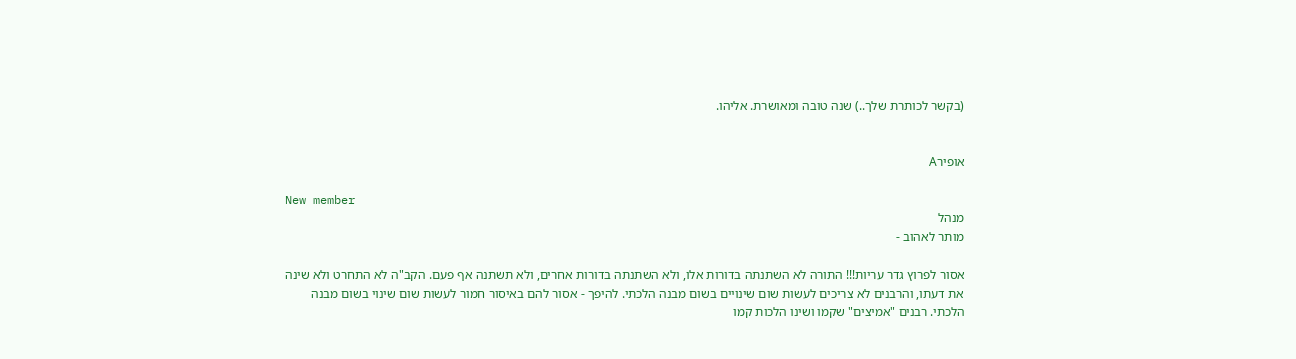(בקשר לכותרת שלך..) שנה טובה ומאושרת. אליהו.


אופירA

New member
מנהל
מותר לאהוב -

אסור לפרוץ גדר עריות!!! התורה לא השתנתה בדורות אלו, ולא השתנתה בדורות אחרים, ולא תשתנה אף פעם. הקב"ה לא התחרט ולא שינה את דעתו, והרבנים לא צריכים לעשות שום שינויים בשום מבנה הלכתי. להיפך - אסור להם באיסור חמור לעשות שום שינוי בשום מבנה הלכתי. רבנים "אמיצים" שקמו ושינו הלכות קמו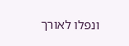ונפלו לאורך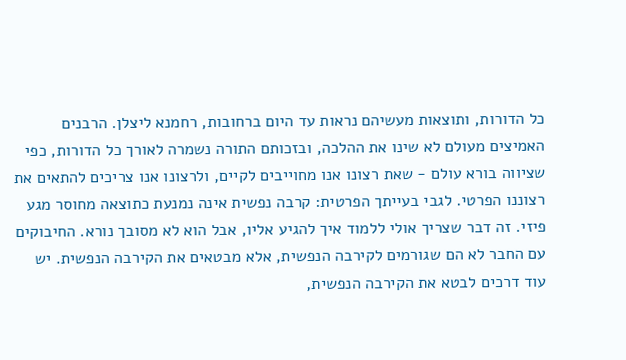כל הדורות, ותוצאות מעשיהם נראות עד היום ברחובות, רחמנא ליצלן. הרבנים האמיצים מעולם לא שינו את ההלכה, ובזכותם התורה נשמרה לאורך כל הדורות, כפי שציווה בורא עולם - שאת רצונו אנו מחוייבים לקיים, ולרצונו אנו צריכים להתאים את רצוננו הפרטי. לגבי בעייתך הפרטית: קרבה נפשית אינה נמנעת כתוצאה מחוסר מגע פיזי. זה דבר שצריך אולי ללמוד איך להגיע אליו, אבל הוא לא מסובך נורא. החיבוקים עם החבר לא הם שגורמים לקירבה הנפשית, אלא מבטאים את הקירבה הנפשית. יש עוד דרכים לבטא את הקירבה הנפשית,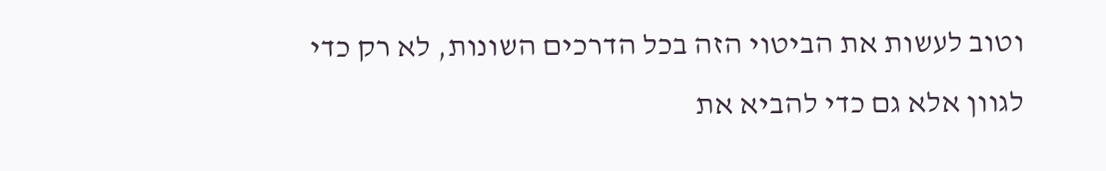וטוב לעשות את הביטוי הזה בכל הדרכים השונות, לא רק כדי לגוון אלא גם כדי להביא את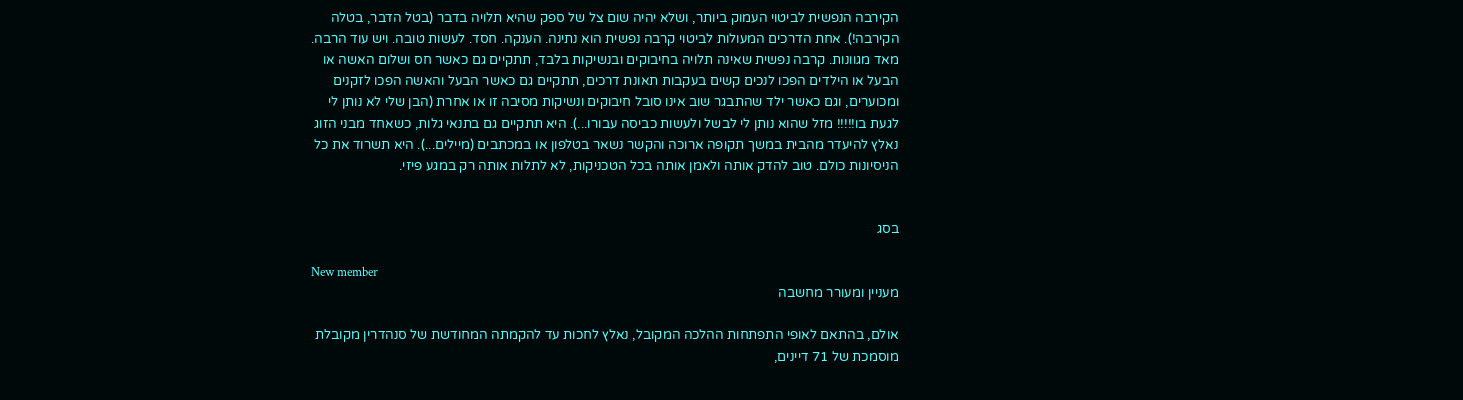הקירבה הנפשית לביטוי העמוק ביותר, ושלא יהיה שום צל של ספק שהיא תלויה בדבר (בטל הדבר, בטלה הקירבה!). אחת הדרכים המעולות לביטוי קרבה נפשית הוא נתינה. הענקה. חסד. לעשות טובה. ויש עוד הרבה. מאד מגוונות. קרבה נפשית שאינה תלויה בחיבוקים ובנשיקות בלבד, תתקיים גם כאשר חס ושלום האשה או הבעל או הילדים הפכו לנכים קשים בעקבות תאונת דרכים, תתקיים גם כאשר הבעל והאשה הפכו לזקנים ומכוערים, וגם כאשר ילד שהתבגר שוב אינו סובל חיבוקים ונשיקות מסיבה זו או אחרת (הבן שלי לא נותן לי לגעת בו!!!!! מזל שהוא נותן לי לבשל ולעשות כביסה עבורו...). היא תתקיים גם בתנאי גלות, כשאחד מבני הזוג נאלץ להיעדר מהבית במשך תקופה ארוכה והקשר נשאר בטלפון או במכתבים (מיילים...). היא תשרוד את כל הניסיונות כולם. טוב להדק אותה ולאמן אותה בכל הטכניקות, לא לתלות אותה רק במגע פיזי.


בסג

New member
מעניין ומעורר מחשבה

אולם, בהתאם לאופי התפתחות ההלכה המקובל, נאלץ לחכות עד להקמתה המחודשת של סנהדרין מקובלת מוסמכת של 71 דיינים,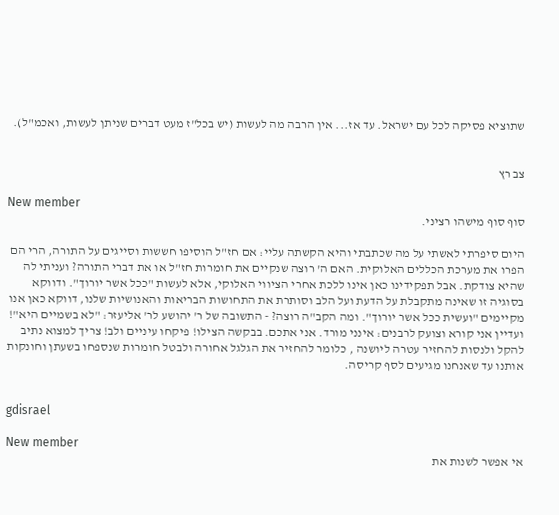שתוציא פסיקה לכל עם ישראל. עד אז... אין הרבה מה לעשות (יש בכל"ז מעט דברים שניתן לעשות, ואכמ"ל).


צב רץ

New member
סוף סוף מישהו רציני.

היום סיפרתי לאשתי על מה שכתבתי והיא הקשתה עליי: אם חז"ל הוסיפו חששות וסייגים על התורה, הרי הם הפרו את מערכת הכללים האלוקית. האם ה' רוצה שנקיים את חומרות חז"ל או את דברי התורה? ועניתי לה שהיא צודקת. אבל תפקידינו כאן אינו ללכת אחרי הציווי האלוקי, אלא לעשות "ככל אשר יורוך". ודווקא בסוגיה זו שאינה מתקבלת על הדעת ועל הלב וסותרת את התחושות הבריאות והאנושיות שלנו, דווקא כאן אנו מקיימים "ועשית ככל אשר יורוך". ומה הקב"ה רוצה? - התשובה של ר' יהושע לר' אליעזר: "לא בשמיים היא"! ועדיין אני קורא וצועק לרבנים: אינני מורד. אני אתכם. בבקשה הצילו! פיקחו עיניים ולב! צריך למצוא נתיב להקל ולנסות להחזיר עטרה ליושנה , כלומר להחזיר את הגלגל אחורה ולבטל חומרות שנספחו בשעתן וחונקות אותנו עד שאנחנו מגיעים לסף קריסה.


gdisrael

New member
אי אפשר לשנות את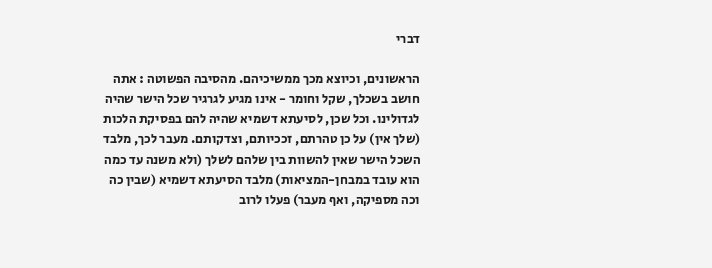דברי

הראשונים, וכיוצא מכך ממשיכיהם. מהסיבה הפשוטה : אתה חושב בשכלך, שקל וחומר - אינו מגיע לגרגיר שכל הישר שהיה לגדולינו. וכל שכן, לסיעתא דשמיא שהיה להם בפסיקת הלכות (שלך אין) על כן טהרתם, זככיותם, וצדקותם. מעבר לכך, מלבד השכל הישר שאין להשוות בין שלהם לשלך (ולא משנה עד כמה הוא עובד במבחן-המציאות) מלבד הסיעתא דשמיא (שבין כה וכה מספיקה, ואף מעבר) פעלו לרוב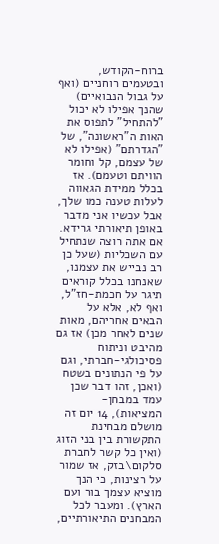ברוח-הקודש, ובטעמים רוחניים (ואף על גבול הנבואיים) שהנך אפילו לא יכול "להתחיל" לתפוס את האות ה"ראשונה", של "הגדרתם" (אפילו לא של עצמם, קל וחומר הוויתם וטעמם). אז בכלל ממידת הגאווה לעלות טענה כמו שלך, אבל עכשיו אני מדבר באופן תיאורתי גרידא. אם אתה רוצה שנתחיל עם השכליות (שעל כן רב נבייש את עצמנו, שאנחנו בכלל קוראים תיגר על חכמת-חז"ל, ואף לא, אלא על הבאים אחריהם, מאות שנים לאחר מכן) אז גם מהיבט וניתוח פסיכולגי-חברתי, וגם על פי הנתונים בשטח (ואכן, זהו דבר שכן עמד במבחן-המציאות), 14 יום זה מושלם מבחינת התקשורת בין בני הזוג (ואין כל קשר לחברת סלקום\בזק, אז שמור על רצינות, כי הנך מוציא עצמך בור ועם הארץ). ומעבר לכל המבחנים התיאורתיים,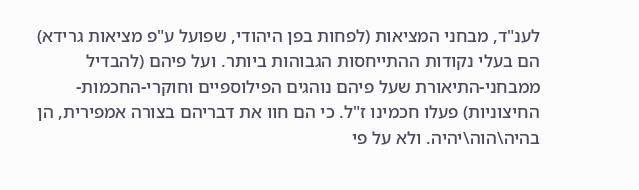לענ"ד, מבחני המציאות (לפחות בפן היהודי, שפועל ע"פ מציאות גרידא) הם בעלי נקודות ההתייחסות הגבוהות ביותר. ועל פיהם (להבדיל ממבחני-התיאורת שעל פיהם נוהגים הפילוספיים וחוקרי-החכמות-החיצוניות) פעלו חכמינו ז"ל. כי הם חוו את דבריהם בצורה אמפירית, הן בהיה\הוה\יהיה. ולא על פי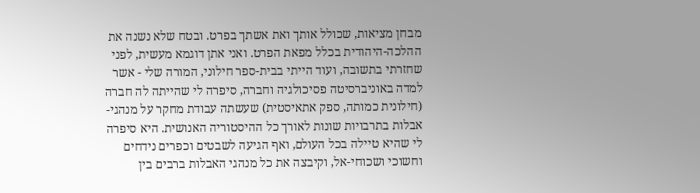מבחן מציאות, שכולל אותך ואת אשתך בפרט. ובטח שלא נשנה את ההלכה-היהודית בכלל מפאת הפרט. ואני אתן דוגמא מעשית, לפני שחזרתי בתשובה, ועוד הייתי בבית-ספר חילוני, המורה שלי - אשר למדה באוניברסיטה פסיכולגיה וחברה, סיפרה לי שהייתה לה חברה (חילונית כמותה, ספק אתאיסטית) שעשתה עבודת מחקר על מנהגי-אבלות בתרבויות שונות לאורך כל ההיסטוריה האנושית. היא סיפרה לי שהיא טיילה בכל העולם, ואף הגיעה לשבטים וכפרים נידחים וחשוכי ושכוחי-אל, וקיבצה את כל מנהגי האבלות ברבים בין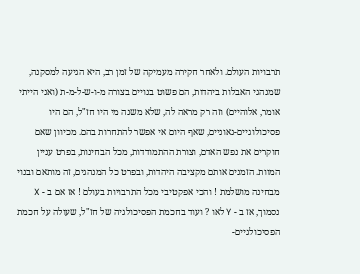תרבויות העולם. ולאחר חקירה מעמיקה של זמן רב, היא הגיעה למסקנה, שמנהגי האבלות ביהדות, הם פשוט בנויים בצורה מ-ו-ש-ל-מ-ת (ואני הייתי אומר, אלוהיים) וזה רק מראה לה, שלא משנה מי היו חז"ל, הם היו פסיכולוגיים-גאוניים, שאף היום אי אפשר להתחרות בהם. מכיוון שאם חוקרים את נפש האדם, וצורת ההתמודדות, מכל הבחינות, בפרט עניין המוות. הזמנים אותם מקציבה היהדות, ובפרט כל המנהגים, זה מותאם ובנוי מבחינה מושלמת ! והכי אפקטיבי מכל התרבויות בעולם ! אז אם ב - X נסמוך, אז ב - Y לאו ? ועוד בחכמת הפסיכולגיה של חז"ל, שעולה על חכמת הפסיכולגיים-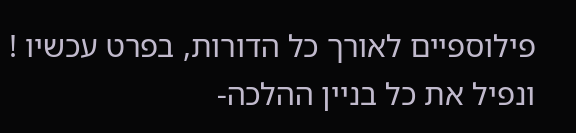פילוספיים לאורך כל הדורות, בפרט עכשיו ! ונפיל את כל בניין ההלכה-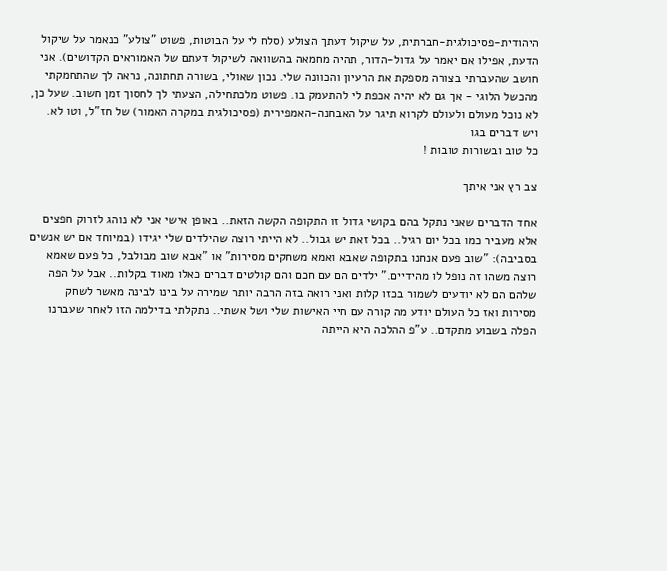היהודית-פסיכולגית-חברתית, על שיקול דעתך הצולע (סלח לי על הבוטות, פשוט "צולע" כנאמר על שיקול הדעת, אפילו אם יאמר על גדול-הדור, תהיה מחמאה בהשוואה לשיקול דעתם של האמוראים הקדושים). אני חושב שהעברתי בצורה מספקת את הרעיון והכוונה שלי. נכון שאולי, בשורה תחתונה, נראה לך שהתחמקתי מהכשל הלוגי - אך גם לא יהיה אכפת לי להתעמק בו. פשוט מלכתחילה, הצעתי לך לחסוך זמן חשוב. שעל כן, לא נוכל מעולם ולעולם לקרוא תיגר על האבחנה-האמפירית (פסיכולגית במקרה האמור) של חז"ל, וטו לא. ויש דברים בגו
כל טוב ובשורות טובות !

צב רץ אני איתך

אחד הדברים שאני נתקל בהם בקושי גדול זו התקופה הקשה הזאת.. באופן אישי אני לא נוהג לזרוק חפצים אלא מעביר כמו בכל יום רגיל.. בכל זאת יש גבול.. לא הייתי רוצה שהילדים שלי יגידו (במיוחד אם יש אנשים בסביבה): "שוב פעם אנחנו בתקופה שאבא ואמא משחקים מסירות" או "אבא שוב מבולבל, כל פעם שאמא רוצה משהו זה נופל לו מהידיים." ילדים הם עם חכם והם קולטים דברים כאלו מאוד בקלות.. אבל על הפה שלהם הם לא יודעים לשמור בכזו קלות ואני רואה בזה הרבה יותר שמירה על בינו לבינה מאשר לשחק מסירות ואז כל העולם יודע מה קורה עם חיי האישות שלי ושל אשתי.. נתקלתי בדילמה הזו לאחר שעברנו הפלה בשבוע מתקדם.. ע"פ ההלכה היא הייתה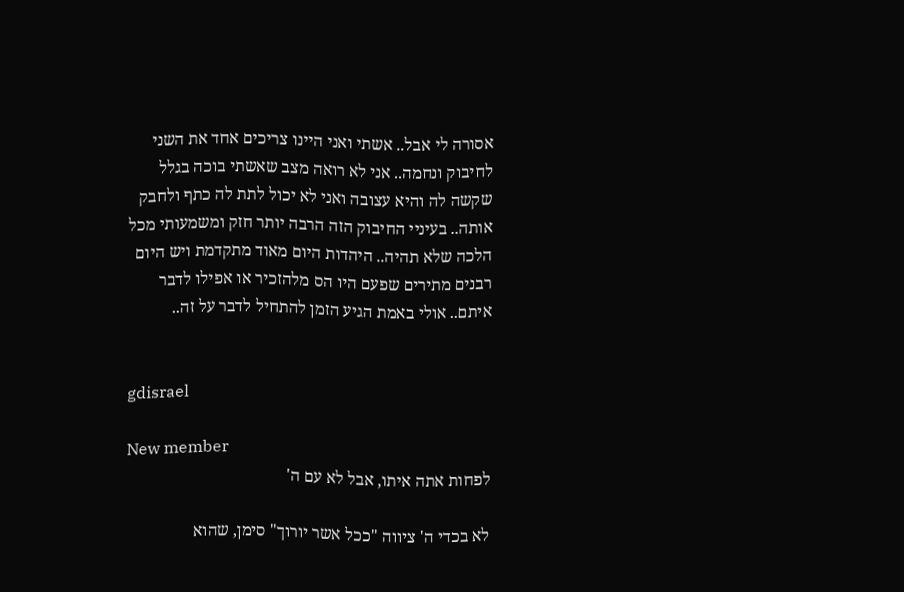אסורה לי אבל.. אשתי ואני היינו צריכים אחד את השני לחיבוק ונחמה.. אני לא רואה מצב שאשתי בוכה בגלל שקשה לה והיא עצובה ואני לא יכול לתת לה כתף ולחבק אותה.. בעיניי החיבוק הזה הרבה יותר חזק ומשמעותי מכל הלכה שלא תהיה.. היהדות היום מאוד מתקדמת ויש היום רבנים מתירים שפעם היו הס מלהזכיר או אפילו לדבר איתם.. אולי באמת הגיע הזמן להתחיל לדבר על זה..


gdisrael

New member
לפחות אתה איתו, אבל לא עם ה'

לא בכדי ה' ציווה "ככל אשר יורוך" סימן, שהוא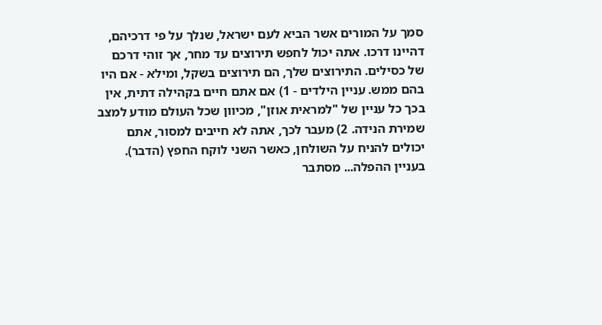סמך על המורים אשר הביא לעם ישראל, שנלך על פי דרכיהם, דהיינו דרכו. אתה יכול לחפש תירוצים עד מחר, אך זוהי דרכם של כסילים. התירוצים שלך, הם תירוצים בשקל, ומילא - אם היו בהם ממש. עניין הילדים - 1) אם אתם חיים בקהילה דתית, אין בכך כל עניין של "למראית אוזן", מכיוון שכל העולם מודע למצב שמירת הנידה. 2) מעבר לכך, אתה לא חייבים למסור, אתם יכולים להניח על השולחן, כאשר השני לוקח החפץ (הדבר). בעניין ההפלה... מסתבר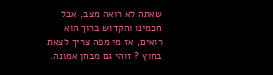שאתה לא רואה מצב, אבל חכמינו והקדוש ברוך הוא רואים, אז מי מפה צריך לצאת בחוץ ? זוהי גם מבחן אמונה.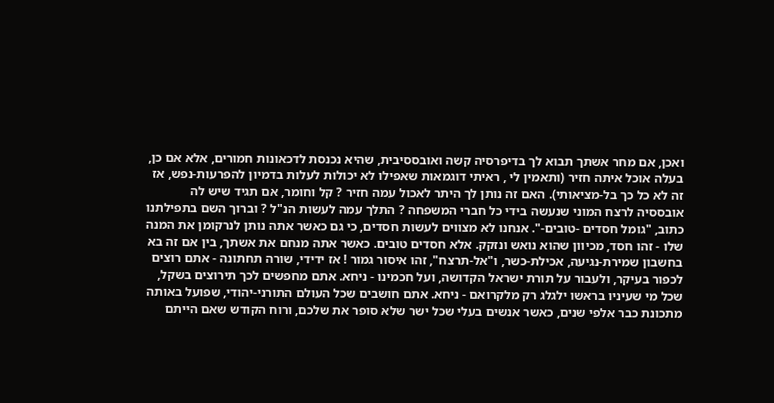ואכן, אם מחר אשתך תבוא לך בדיפרסיה קשה ואובססיבית, שהיא נכנסת לדכאונות חמורים, אלא אם כן, בעלה אוכל איתה חזיר (ותאמין לי , ראיתי דוגמאות שאפילו לא יכולות לעלות בדמיון להפרעות-נפש, אז זה לא כל כך בל-מציאותי). האם זה נותן לך היתר לאכול עמה חזיר ? קל וחומר, אם תגיד שיש לה אובססיה לרצח המוני שנעשה בידי כל חברי המשפחה ? התלך עמה לעשות הנ"ל ? וברוך השם בתפילתנו כתוב, "גומל חסדים -טובים-". אנחנו לא מצווים לעשות חסדים, כי גם כאשר אתה נותן לנרקומן את המנה שלו - זהו חסד, מכיוון שהוא נואש ונזקק. אלא חסדים טובים. כאשר אתה מנחם את אשתך, בין אם זה בא בחשבון שמירת-נגיעה, אכילת-כשר, ו"אל-תרצח", זהו איסור גמור ! אז ידידי, שורה תחתונה - אתם רוצים לכפור בעיקר, ולעבור על תורת ישראל הקדושה, ועל חכמינו - ניחא. אתם מחפשים לכך תירוצים בשקל, שכל מי שעיניו בראשו ילגלג רק מלקרואם - ניחא. אתם חושבים שכל העולם התורני-יהודי, שפועל באותה מתכונת כבר אלפי שנים, כאשר אנשים בעלי שכל ישר שלא סופר את שלכם, ורוח הקודש שאם הייתם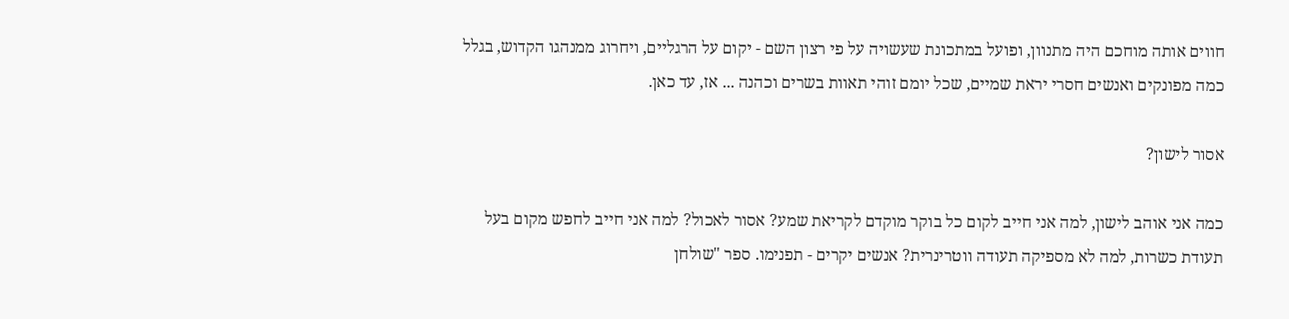חווים אותה מוחכם היה מתנוון, ופועל במתכונת שעשויה על פי רצון השם - יקום על הרגליים, ויחרוג ממנהגו הקדוש, בגלל כמה מפונקים ואנשים חסרי יראת שמיים, שכל יומם זוהי תאוות בשרים וכהנה ... אז, עד כאן.

אסור לישון?

כמה אני אוהב לישון, למה אני חייב לקום כל בוקר מוקדם לקריאת שמע? אסור לאכול? למה אני חייב לחפש מקום בעל תעודת כשרות, למה לא מספיקה תעודה ווטרינרית? אנשים יקרים - תפנימו. ספר "שולחן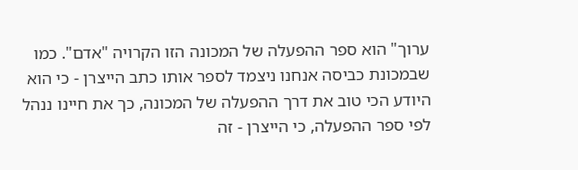ערוך" הוא ספר ההפעלה של המכונה הזו הקרויה "אדם". כמו שבמכונת כביסה אנחנו ניצמד לספר אותו כתב הייצרן - כי הוא היודע הכי טוב את דרך ההפעלה של המכונה, כך את חיינו ננהל לפי ספר ההפעלה, כי הייצרן - זה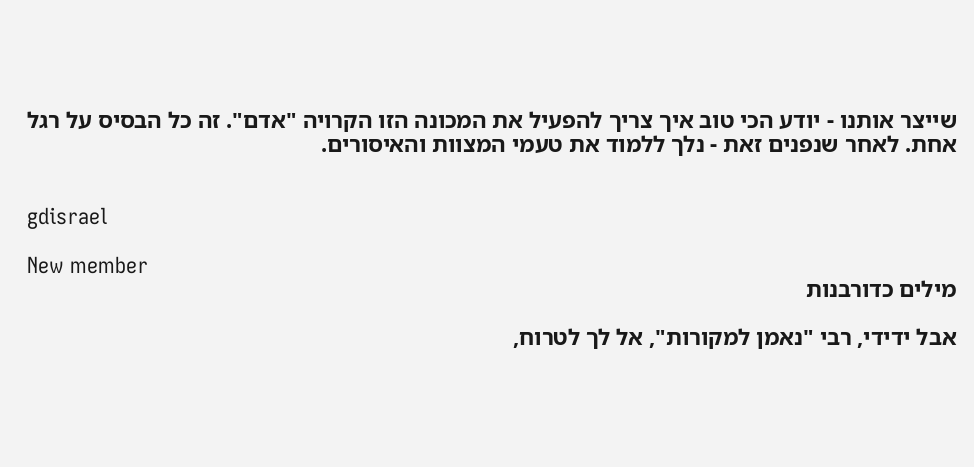שייצר אותנו - יודע הכי טוב איך צריך להפעיל את המכונה הזו הקרויה "אדם". זה כל הבסיס על רגל אחת. לאחר שנפנים זאת - נלך ללמוד את טעמי המצוות והאיסורים.


gdisrael

New member
מילים כדורבנות

אבל ידידי, רבי "נאמן למקורות", אל לך לטרוח,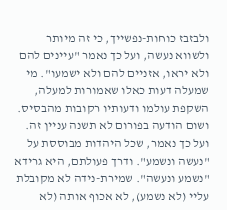ולבזבז כוחות-נפשייך, כי זה מיותר ולשווא נעשה, ועל כך נאמר "עיינים להם ולא יראו, אזניים להם ולא ישמעו". מי שמעלה דעות כאלו שאמורות למעלה, השקפת עולמו ודעותיו רקובות מהבסיס. ושום הודעה בפורום לא תשנה עניין זה. ועל כך נאמר, שכל היהדות מבוססת על "נעשה ונשמע". ודרך פעולתם, היא גרידא "נשמע ונעשה". שמירת-נידה לא מקובלת עליי (לא נשמע), לא אכוף אותה (לא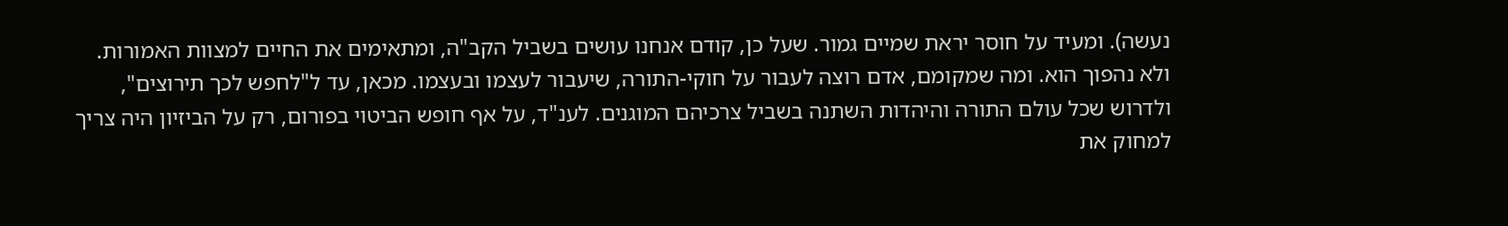נעשה). ומעיד על חוסר יראת שמיים גמור. שעל כן, קודם אנחנו עושים בשביל הקב"ה, ומתאימים את החיים למצוות האמורות. ולא נהפוך הוא. ומה שמקומם, אדם רוצה לעבור על חוקי-התורה, שיעבור לעצמו ובעצמו. מכאן, עד ל"לחפש לכך תירוצים", ולדרוש שכל עולם התורה והיהדות השתנה בשביל צרכיהם המוגנים. לענ"ד, על אף חופש הביטוי בפורום, רק על הביזיון היה צריך למחוק את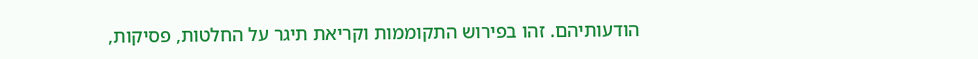הודעותיהם. זהו בפירוש התקוממות וקריאת תיגר על החלטות, פסיקות,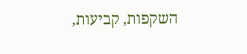השקפות, קביעות,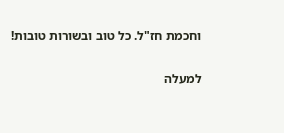וחכמת חז"ל. כל טוב ובשורות טובות!

למעלה